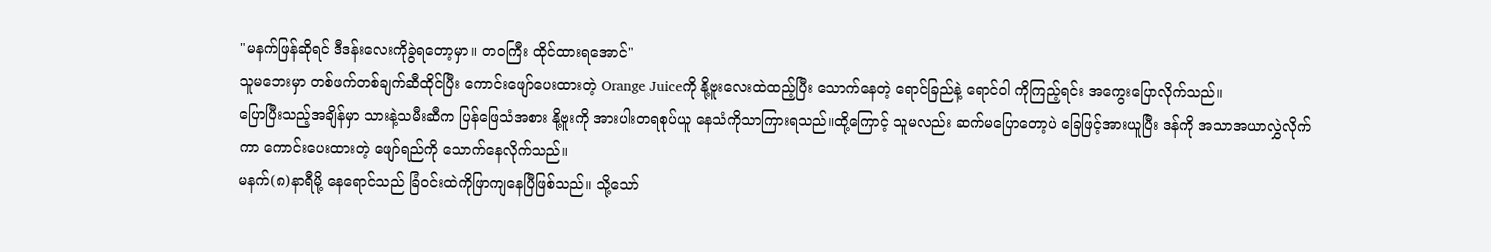"မနက်ဖြန်ဆိုရင် ဒီဒန်းလေးကိုခွဲရတော့မှာ။ တဝကြီး ထိုင်ထားရအောင်"
သူမဘေးမှာ တစ်ဖက်တစ်ချက်ဆီထိုင်ပြီး ကောင်းဖျော်ပေးထားတဲ့ Orange Juiceကို နို့ဗူးလေးထဲထည့်ပြီး သောက်နေတဲ့ ရောင်ခြည်နဲ့ ရောင်ဝါ ကိုကြည့်ရင်း အကွေးပြောလိုက်သည်။
ပြောပြီးသည့်အချိန်မှာ သားနဲ့သမီးဆီက ပြန်ဖြေသံအစား နို့ဗူးကို အားပါးတရစုပ်ယူ နေသံကိုသာကြားရသည်။ထို့ကြောင့် သူမလည်း ဆက်မပြောတော့ပဲ ခြေဖြင့်အားယူပြီး ဒန်ကို အသာအယာလွှဲလိုက်ကာ ကောင်းပေးထားတဲ့ ဖျော်ရည်ကို သောက်နေလိုက်သည်။
မနက်(၈)နာရီမို့ နေရောင်သည် ခြံဝင်းထဲကိုဖြာကျနေပြီဖြစ်သည်။ သို့သော်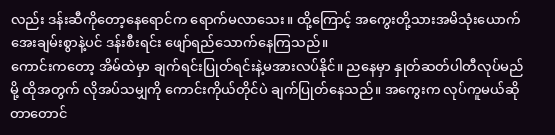လည်း ဒန်းဆီကိုတော့နေရောင်က ရောက်မလာသေး။ ထို့ကြောင့် အကွေးတို့သားအမိသုံးယောက် အေးချမ်းစွာနဲ့ပင် ဒန်းစီးရင်း ဖျော်ရည်သောက်နေကြသည်။
ကောင်းကတော့ အိမ်ထဲမှာ ချက်ရင်းပြုတ်ရင်းနဲ့မအားလပ်နိုင်။ ညနေမှာ နှုတ်ဆတ်ပါတီလုပ်မည်မို့ ထိုအတွက် လိုအပ်သမျှကို ကောင်းကိုယ်တိုင်ပဲ ချက်ပြုတ်နေသည်။ အကွေးက လုပ်ကူမယ်ဆိုတာတောင်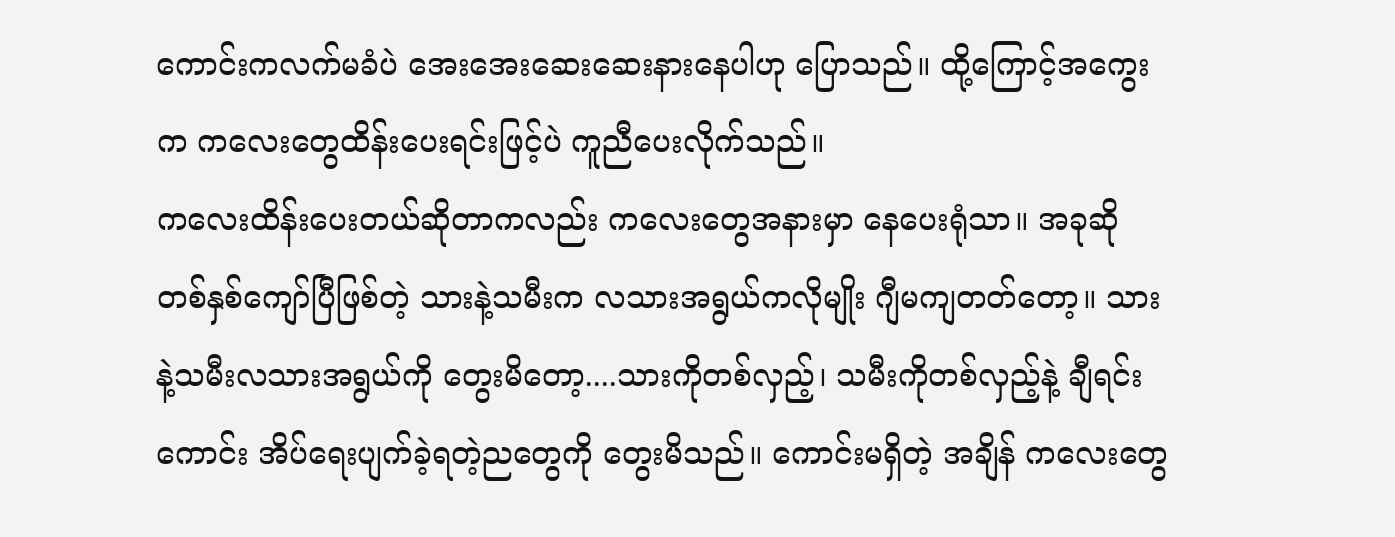ကောင်းကလက်မခံပဲ အေးအေးဆေးဆေးနားနေပါဟု ပြောသည်။ ထို့ကြောင့်အကွေးက ကလေးတွေထိန်းပေးရင်းဖြင့်ပဲ ကူညီပေးလိုက်သည်။
ကလေးထိန်းပေးတယ်ဆိုတာကလည်း ကလေးတွေအနားမှာ နေပေးရုံသာ။ အခုဆို တစ်နှစ်ကျော်ပြီဖြစ်တဲ့ သားနဲ့သမီးက လသားအရွယ်ကလိုမျိုး ဂျီမကျတတ်တော့။ သားနဲ့သမီးလသားအရွယ်ကို တွေးမိတော့....သားကိုတစ်လှည့်၊ သမီးကိုတစ်လှည့်နဲ့ ချီရင်း ကောင်း အိပ်ရေးပျက်ခဲ့ရတဲ့ညတွေကို တွေးမိသည်။ ကောင်းမရှိတဲ့ အချိန် ကလေးတွေ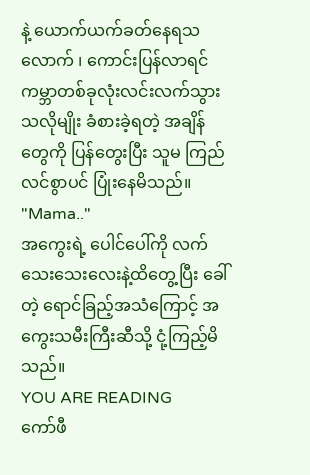နဲ့ ယောက်ယက်ခတ်နေရသလောက် ၊ ကောင်းပြန်လာရင် ကမ္ဘာတစ်ခုလုံးလင်းလက်သွားသလိုမျိုး ခံစားခဲ့ရတဲ့ အချိန်တွေကို ပြန်တွေးပြီး သူမ ကြည်လင်စွာပင် ပြုံးနေမိသည်။
"Mama.."
အကွေးရဲ့ ပေါင်ပေါ်ကို လက်သေးသေးလေးနဲ့ထိတွေ့ပြီး ခေါ်တဲ့ ရောင်ခြည့်အသံကြောင့် အကွေးသမီးကြီးဆီသို့ ငုံ့ကြည့်မိသည်။
YOU ARE READING
ကော်ဖီ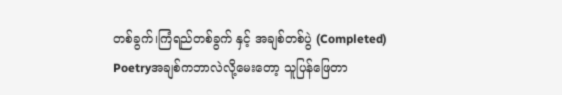တစ်ခွက်၊ကြံရည်တစ်ခွက် နှင့် အချစ်တစ်ပွဲ (Completed)
Poetryအချစ်ကဘာလဲလို့မေးတော့ သူပြန်ဖြေတာ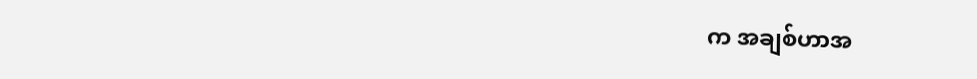က အချစ်ဟာအ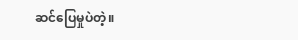ဆင်ပြေမှုပဲတဲ့။